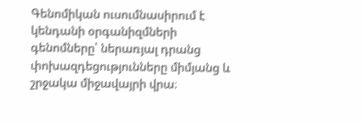Գենոմիկան ուսումնասիրում է կենդանի օրգանիզմների գենոմները՝ ներառյալ դրանց փոխազդեցությունները միմյանց և շրջակա միջավայրի վրա։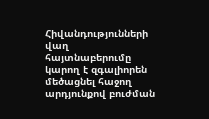Հիվանդությունների վաղ հայտնաբերումը կարող է զգալիորեն մեծացնել հաջող արդյունքով բուժման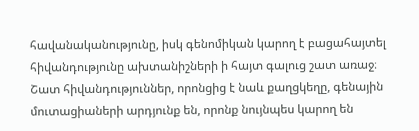հավանականությունը, իսկ գենոմիկան կարող է բացահայտել հիվանդությունը ախտանիշների ի հայտ գալուց շատ առաջ։ Շատ հիվանդություններ, որոնցից է նաև քաղցկեղը, գենային մուտացիաների արդյունք են, որոնք նույնպես կարող են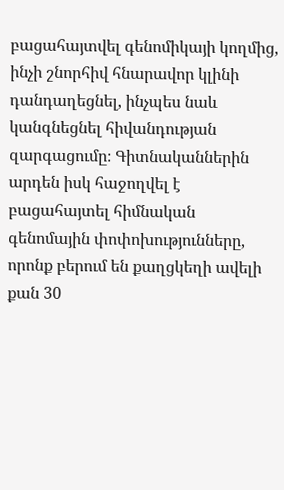բացահայտվել գենոմիկայի կողմից, ինչի շնորհիվ հնարավոր կլինի դանդաղեցնել, ինչպես նաև կանգնեցնել հիվանդության զարգացումը։ Գիտնականներին արդեն իսկ հաջողվել է բացահայտել հիմնական գենոմային փոփոխությունները, որոնք բերում են քաղցկեղի ավելի քան 30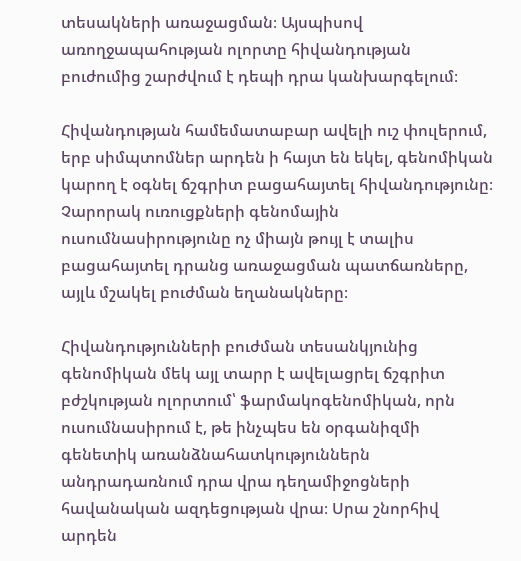տեսակների առաջացման։ Այսպիսով առողջապահության ոլորտը հիվանդության բուժումից շարժվում է դեպի դրա կանխարգելում։

Հիվանդության համեմատաբար ավելի ուշ փուլերում, երբ սիմպտոմներ արդեն ի հայտ են եկել, գենոմիկան կարող է օգնել ճշգրիտ բացահայտել հիվանդությունը։ Չարորակ ուռուցքների գենոմային ուսումնասիրությունը ոչ միայն թույլ է տալիս բացահայտել դրանց առաջացման պատճառները, այլև մշակել բուժման եղանակները։

Հիվանդությունների բուժման տեսանկյունից գենոմիկան մեկ այլ տարր է ավելացրել ճշգրիտ բժշկության ոլորտում՝ ֆարմակոգենոմիկան, որն ուսումնասիրում է, թե ինչպես են օրգանիզմի գենետիկ առանձնահատկություններն անդրադառնում դրա վրա դեղամիջոցների հավանական ազդեցության վրա։ Սրա շնորհիվ արդեն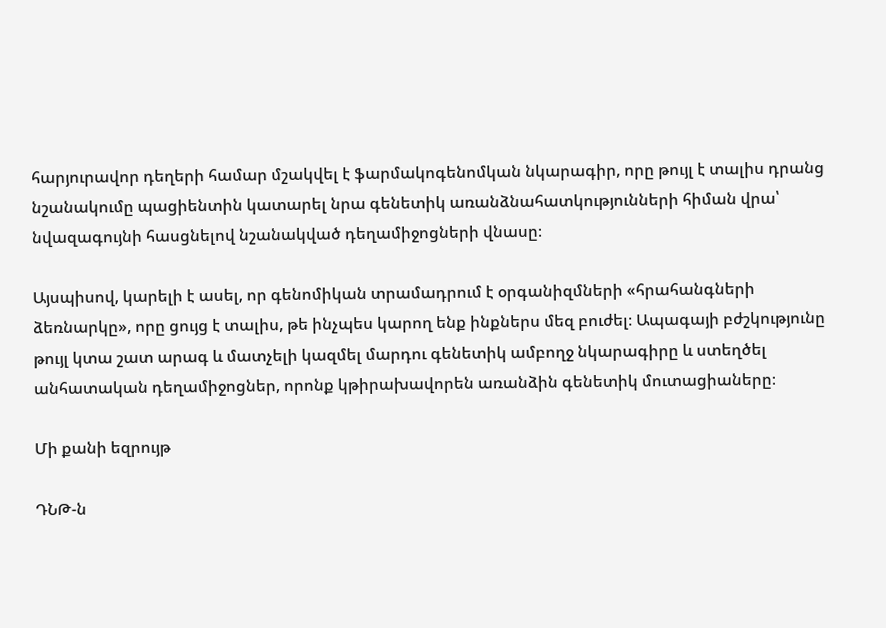հարյուրավոր դեղերի համար մշակվել է ֆարմակոգենոմկան նկարագիր, որը թույլ է տալիս դրանց նշանակումը պացիենտին կատարել նրա գենետիկ առանձնահատկությունների հիման վրա՝ նվազագույնի հասցնելով նշանակված դեղամիջոցների վնասը։

Այսպիսով, կարելի է ասել, որ գենոմիկան տրամադրում է օրգանիզմների «հրահանգների ձեռնարկը», որը ցույց է տալիս, թե ինչպես կարող ենք ինքներս մեզ բուժել։ Ապագայի բժշկությունը թույլ կտա շատ արագ և մատչելի կազմել մարդու գենետիկ ամբողջ նկարագիրը և ստեղծել անհատական դեղամիջոցներ, որոնք կթիրախավորեն առանձին գենետիկ մուտացիաները։

Մի քանի եզրույթ

ԴՆԹ-ն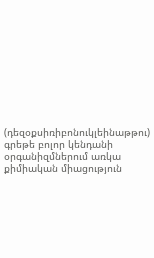(դեզօքսիռիբոնուկլեինաթթու) գրեթե բոլոր կենդանի օրգանիզմներում առկա քիմիական միացություն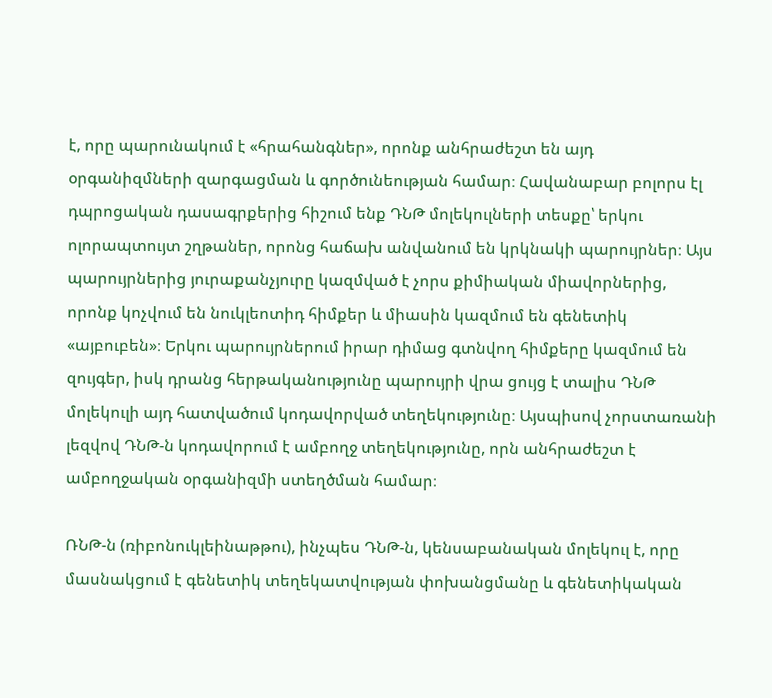է, որը պարունակում է «հրահանգներ», որոնք անհրաժեշտ են այդ օրգանիզմների զարգացման և գործունեության համար։ Հավանաբար բոլորս էլ դպրոցական դասագրքերից հիշում ենք ԴՆԹ մոլեկուլների տեսքը՝ երկու ոլորապտույտ շղթաներ, որոնց հաճախ անվանում են կրկնակի պարույրներ։ Այս պարույրներից յուրաքանչյուրը կազմված է չորս քիմիական միավորներից, որոնք կոչվում են նուկլեոտիդ հիմքեր և միասին կազմում են գենետիկ «այբուբեն»։ Երկու պարույրներում իրար դիմաց գտնվող հիմքերը կազմում են զույգեր, իսկ դրանց հերթականությունը պարույրի վրա ցույց է տալիս ԴՆԹ մոլեկուլի այդ հատվածում կոդավորված տեղեկությունը։ Այսպիսով չորստառանի լեզվով ԴՆԹ-ն կոդավորում է ամբողջ տեղեկությունը, որն անհրաժեշտ է ամբողջական օրգանիզմի ստեղծման համար։

ՌՆԹ-ն (ռիբոնուկլեինաթթու), ինչպես ԴՆԹ-ն, կենսաբանական մոլեկուլ է, որը մասնակցում է գենետիկ տեղեկատվության փոխանցմանը և գենետիկական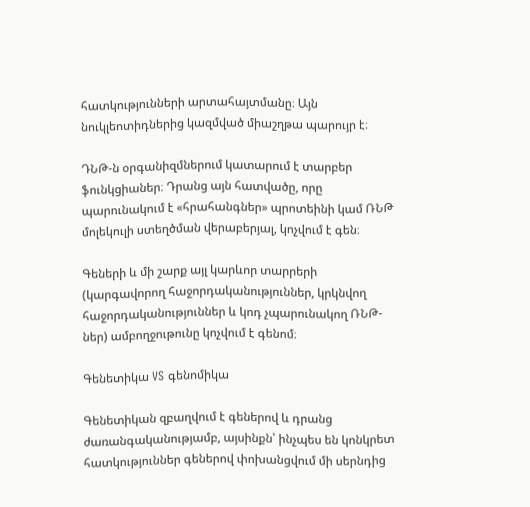հատկությունների արտահայտմանը։ Այն նուկլեոտիդներից կազմված միաշղթա պարույր է։

ԴՆԹ-ն օրգանիզմներում կատարում է տարբեր ֆունկցիաներ։ Դրանց այն հատվածը, որը պարունակում է «հրահանգներ» պրոտեինի կամ ՌՆԹ մոլեկուլի ստեղծման վերաբերյալ, կոչվում է գեն։

Գեների և մի շարք այլ կարևոր տարրերի (կարգավորող հաջորդականություններ, կրկնվող հաջորդականություններ և կոդ չպարունակող ՌՆԹ-ներ) ամբողջութունը կոչվում է գենոմ։

Գենետիկա VS գենոմիկա

Գենետիկան զբաղվում է գեներով և դրանց ժառանգականությամբ, այսինքն՝ ինչպես են կոնկրետ հատկություններ գեներով փոխանցվում մի սերնդից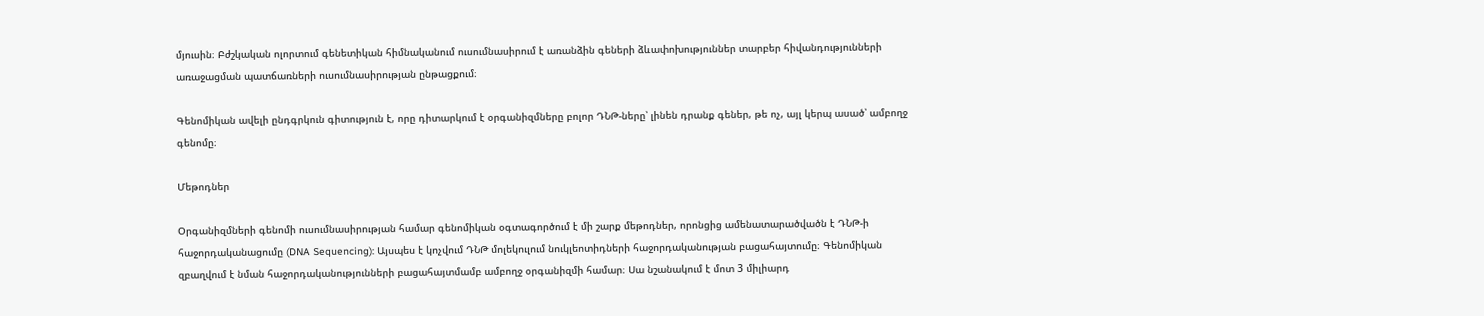մյուսին։ Բժշկական ոլորտում գենետիկան հիմնականում ուսումնասիրում է առանձին գեների ձևափոխություններ տարբեր հիվանդությունների առաջացման պատճառների ուսումնասիրության ընթացքում։

Գենոմիկան ավելի ընդգրկուն գիտություն է, որը դիտարկում է օրգանիզմները բոլոր ԴՆԹ-ները՝ լինեն դրանք գեներ, թե ոչ, այլ կերպ ասած՝ ամբողջ գենոմը։

Մեթոդներ

Օրգանիզմների գենոմի ուսումնասիրության համար գենոմիկան օգտագործում է մի շարք մեթոդներ, որոնցից ամենատարածվածն է ԴՆԹ-ի հաջորդականացումը (DNA Sequencing): Այսպես է կոչվում ԴՆԹ մոլեկուլում նուկլեոտիդների հաջորդականության բացահայտումը։ Գենոմիկան զբաղվում է նման հաջորդականությունների բացահայտմամբ ամբողջ օրգանիզմի համար։ Սա նշանակում է մոտ 3 միլիարդ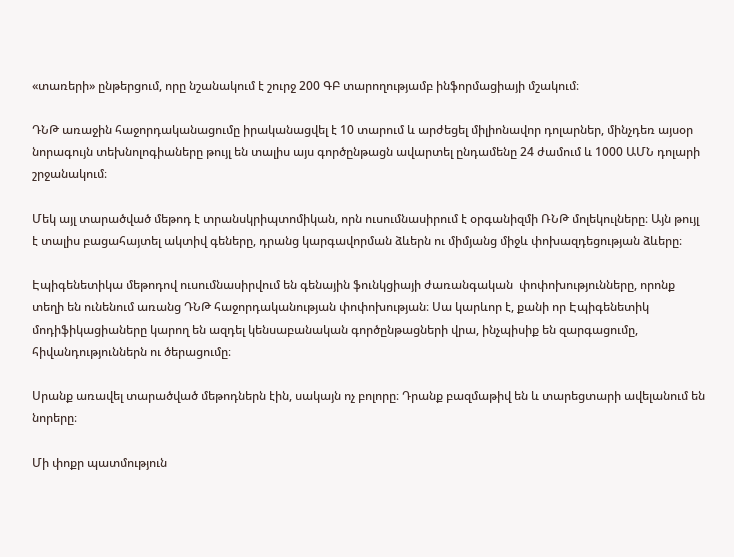«տառերի» ընթերցում, որը նշանակում է շուրջ 200 ԳԲ տարողությամբ ինֆորմացիայի մշակում։

ԴՆԹ առաջին հաջորդականացումը իրականացվել է 10 տարում և արժեցել միլիոնավոր դոլարներ, մինչդեռ այսօր նորագույն տեխնոլոգիաները թույլ են տալիս այս գործընթացն ավարտել ընդամենը 24 ժամում և 1000 ԱՄՆ դոլարի շրջանակում։

Մեկ այլ տարածված մեթոդ է տրանսկրիպտոմիկան, որն ուսումնասիրում է օրգանիզմի ՌՆԹ մոլեկուլները։ Այն թույլ է տալիս բացահայտել ակտիվ գեները, դրանց կարգավորման ձևերն ու միմյանց միջև փոխազդեցության ձևերը։

Էպիգենետիկա մեթոդով ուսումնասիրվում են գենային ֆունկցիայի ժառանգական  փոփոխությունները, որոնք տեղի են ունենում առանց ԴՆԹ հաջորդականության փոփոխության։ Սա կարևոր է, քանի որ Էպիգենետիկ մոդիֆիկացիաները կարող են ազդել կենսաբանական գործընթացների վրա, ինչպիսիք են զարգացումը, հիվանդություններն ու ծերացումը։

Սրանք առավել տարածված մեթոդներն էին, սակայն ոչ բոլորը։ Դրանք բազմաթիվ են և տարեցտարի ավելանում են նորերը։

Մի փոքր պատմություն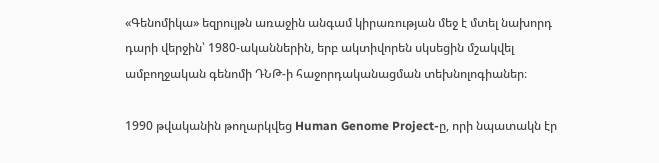«Գենոմիկա» եզրույթն առաջին անգամ կիրառության մեջ է մտել նախորդ դարի վերջին՝ 1980-ականներին, երբ ակտիվորեն սկսեցին մշակվել ամբողջական գենոմի ԴՆԹ-ի հաջորդականացման տեխնոլոգիաներ։

1990 թվականին թողարկվեց Human Genome Project-ը, որի նպատակն էր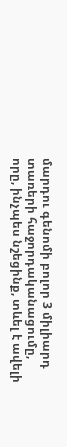մարդու գենոմի բոլոր 3 միլիարդ տառերի հաջորդականացումը, որը, ինչպես նշեցինք, տևել է ավելի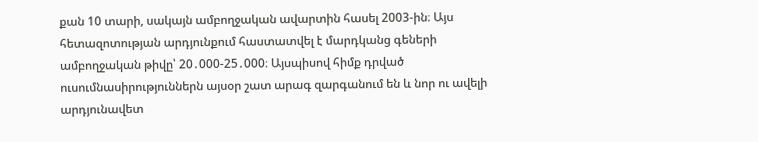քան 10 տարի, սակայն ամբողջական ավարտին հասել 2003-ին։ Այս հետազոտության արդյունքում հաստատվել է մարդկանց գեների ամբողջական թիվը՝ 20․000-25․000։ Այսպիսով հիմք դրված ուսումնասիրություններն այսօր շատ արագ զարգանում են և նոր ու ավելի արդյունավետ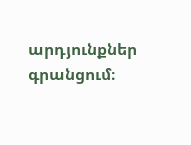արդյունքներ գրանցում։